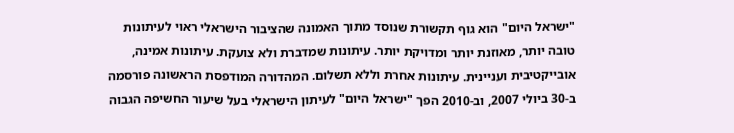"ישראל היום" הוא גוף תקשורת שנוסד מתוך האמונה שהציבור הישראלי ראוי לעיתונות טובה יותר, מאוזנת יותר ומדויקת יותר. עיתונות שמדברת ולא צועקת. עיתונות אמינה, אובייקטיבית ועניינית. עיתונות אחרת וללא תשלום. המהדורה המודפסת הראשונה פורסמה ב-30 ביולי 2007, וב-2010 הפך "ישראל היום" לעיתון הישראלי בעל שיעור החשיפה הגבוה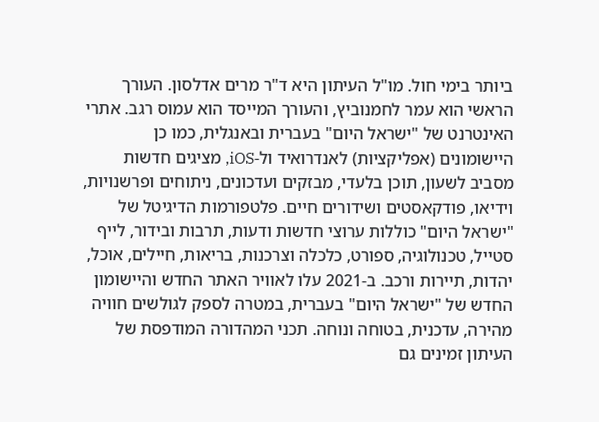ביותר בימי חול. מו"ל העיתון היא ד"ר מרים אדלסון. העורך הראשי הוא עמר לחמנוביץ, והעורך המייסד הוא עמוס רגב. אתרי האינטרנט של "ישראל היום" בעברית ובאנגלית, כמו כן היישומונים (אפליקציות) לאנדרואיד ול-iOS, מציגים חדשות מסביב לשעון, תוכן בלעדי, מבזקים ועדכונים, ניתוחים ופרשנויות, וידיאו, פודקאסטים ושידורים חיים. פלטפורמות הדיגיטל של "ישראל היום" כוללות ערוצי חדשות ודעות, תרבות ובידור, לייף סטייל, טכנולוגיה, ספורט, כלכלה וצרכנות, בריאות, חיילים, אוכל, יהדות, תיירות ורכב. ב-2021 עלו לאוויר האתר החדש והיישומון החדש של "ישראל היום" בעברית, במטרה לספק לגולשים חוויה מהירה, עדכנית, בטוחה ונוחה. תכני המהדורה המודפסת של העיתון זמינים גם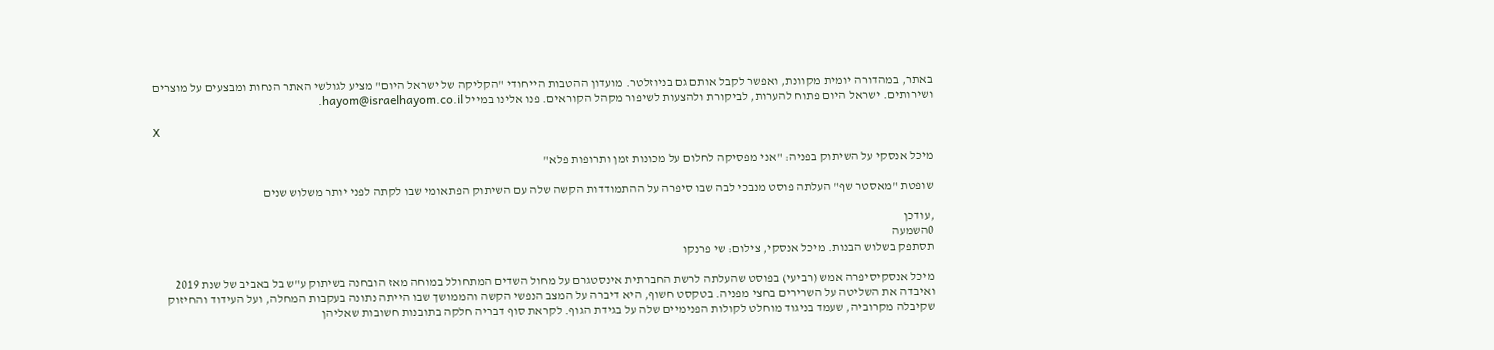באתר, במהדורה יומית מקוונת, ואפשר לקבל אותם גם בניוזלטר. מועדון ההטבות הייחודי "הקליקה של ישראל היום" מציע לגולשי האתר הנחות ומבצעים על מוצרים ושירותים. ישראל היום פתוח להערות, לביקורת ולהצעות לשיפור מקהל הקוראים. פנו אלינו במייל hayom@israelhayom.co.il.

X

מיכל אנסקי על השיתוק בפניה: "אני מפסיקה לחלום על מכונות זמן ותרופות פלא"

שופטת "מאסטר שף" העלתה פוסט מנבכי לבה שבו סיפרה על ההתמודדות הקשה שלה עם השיתוק הפתאומי שבו לקתה לפני יותר משלוש שנים

,עודכן
0השמעה
תסתפק בשלוש הבנות. מיכל אנסקי, צילום: שי פרנקו

מיכל אנסקיסיפרה אמש (רביעי) בפוסט שהעלתה לרשת החברתית אינסטגרם על מחול השדים המתחולל במוחה מאז הובחנה בשיתוק ע"ש בל באביב של שנת 2019 ואיבדה את השליטה על השרירים בחצי מפניה. בטקסט חשוף, היא דיברה על המצב הנפשי הקשה והממושך שבו הייתה נתונה בעקבות המחלה, ועל העידוד והחיזוק שקיבלה מקרוביה, שעמד בניגוד מוחלט לקולות הפנימיים שלה על בגידת הגוף. לקראת סוף דבריה חלקה בתובנות חשובות שאליהן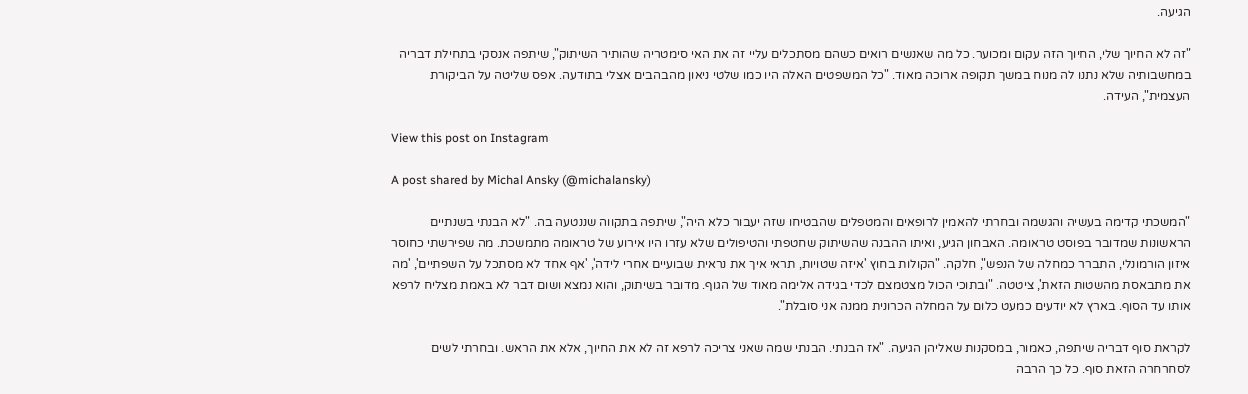הגיעה.

"זה לא החיוך שלי, החיוך הזה עקום ומכוער. כל מה שאנשים רואים כשהם מסתכלים עליי זה את האי סימטריה שהותיר השיתוק", שיתפה אנסקי בתחילת דבריה במחשבותיה שלא נתנו לה מנוח במשך תקופה ארוכה מאוד. "כל המשפטים האלה היו כמו שלטי ניאון מהבהבים אצלי בתודעה. אפס שליטה על הביקורת העצמית", העידה.

View this post on Instagram

A post shared by Michal Ansky (@michalansky)

"המשכתי קדימה בעשיה והגשמה ובחרתי להאמין לרופאים והמטפלים שהבטיחו שזה יעבור כלא היה", שיתפה בתקווה שננטעה בה. "לא הבנתי בשנתיים הראשונות שמדובר בפוסט טראומה. האבחון הגיע, ואיתו ההבנה שהשיתוק שחטפתי והטיפולים שלא עזרו היו אירוע של טראומה מתמשכת. מה שפירשתי כחוסר איזון הורמונלי, התברר כמחלה של הנפש", חלקה. "הקולות בחוץ 'איזה שטויות, תראי איך את נראית שבועיים אחרי לידה', 'אף אחד לא מסתכל על השפתיים', 'מה את מתבאסת מהשטות הזאת', ציטטה. "ובתוכי הכול מצטמצם לכדי בגידה אלימה מאוד של הגוף. מדובר בשיתוק, והוא נמצא ושום דבר לא באמת מצליח לרפא אותו עד הסוף. בארץ לא יודעים כמעט כלום על המחלה הכרונית ממנה אני סובלת".

לקראת סוף דבריה שיתפה, כאמור, במסקנות שאליהן הגיעה. "אז הבנתי. הבנתי שמה שאני צריכה לרפא זה לא את החיוך, אלא את הראש. ובחרתי לשים לסחרחרה הזאת סוף. כל כך הרבה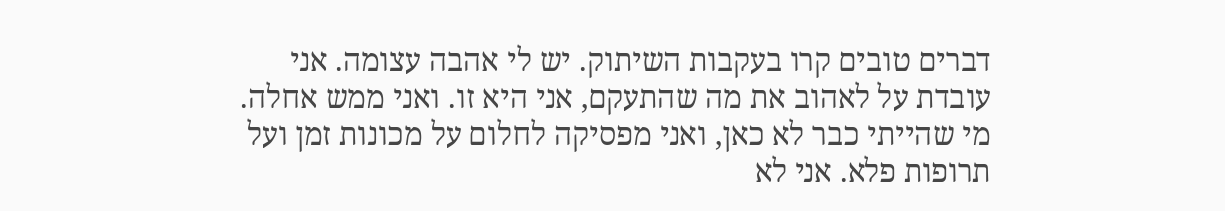דברים טובים קרו בעקבות השיתוק. יש לי אהבה עצומה. אני עובדת על לאהוב את מה שהתעקם, אני היא זו. ואני ממש אחלה. מי שהייתי כבר לא כאן, ואני מפסיקה לחלום על מכונות זמן ועל תרופות פלא. אני לא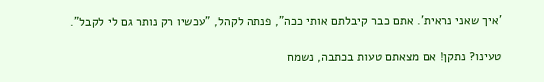'איך שאני נראית'. אתם כבר קיבלתם אותי ככה", פנתה לקהל, "עכשיו רק נותר גם לי לקבל".

טעינו? נתקן! אם מצאתם טעות בכתבה, נשמח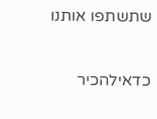שתשתפו אותנו

כדאילהכיר